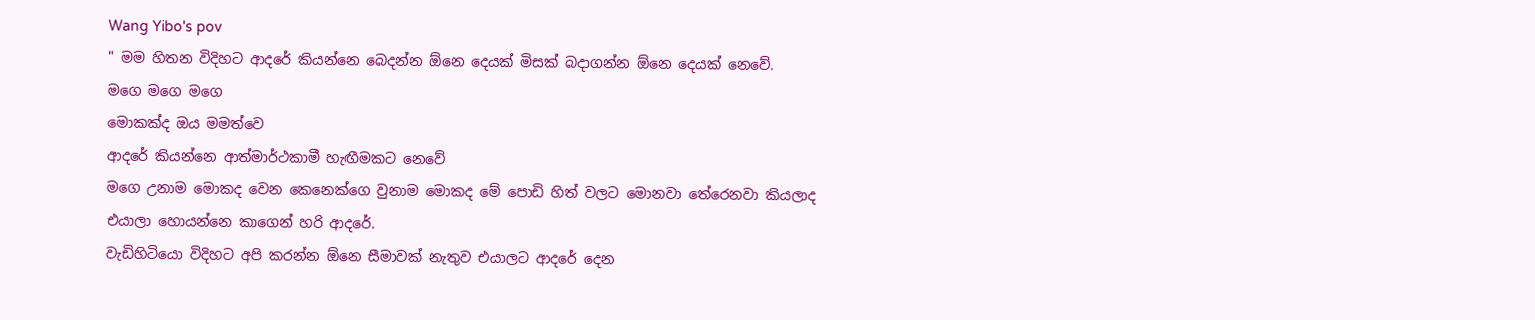Wang Yibo's pov
" මම හිතන විදිහට ආදරේ කියන්නෙ බෙදන්න ඕනෙ දෙයක් මිසක් බදාගන්න ඕනෙ දෙයක් නෙවේ.
මගෙ මගෙ මගෙ
මොකක්ද ඔය මමත්වෙ
ආදරේ කියන්නෙ ආත්මාර්ථකාමී හැඟීමකට නෙවේ
මගෙ උනාම මොකද වෙන කෙනෙක්ගෙ වුනාම මොකද මේ පොඩි හිත් වලට මොනවා තේරෙනවා කියලාද එයාලා හොයන්නෙ කාගෙන් හරි ආදරේ.
වැඩිහිටියො විදිහට අපි කරන්න ඕනෙ සීමාවක් නැතුව එයාලට ආදරේ දෙන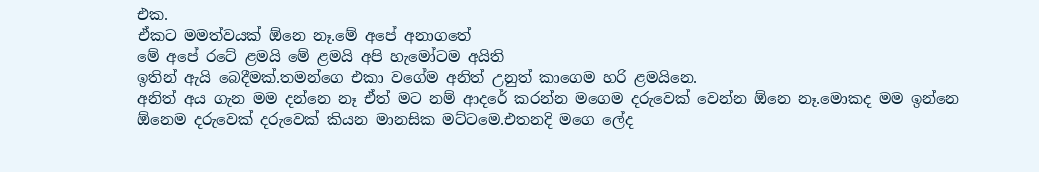එක.
ඒකට මමත්වයක් ඕනෙ නෑ.මේ අපේ අනාගතේ
මේ අපේ රටේ ළමයි මේ ළමයි අපි හැමෝටම අයිති
ඉතින් ඇයි බෙදීමක්.තමන්ගෙ එකා වගේම අනිත් උනුත් කාගෙම හරි ළමයිනෙ.
අනිත් අය ගැන මම දන්නෙ නෑ ඒත් මට නම් ආදරේ කරන්න මගෙම දරුවෙක් වෙන්න ඕනෙ නෑ.මොකද මම ඉන්නෙ ඕනෙම දරුවෙක් දරුවෙක් කියන මානසික මට්ටමෙ.එතනදි මගෙ ලේද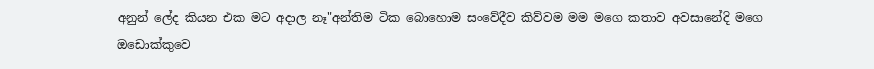අනුන් ලේද කියන එක මට අදාල නෑ"අන්තිම ටික බොහොම සංවේදීව කිව්වම මම මගෙ කතාව අවසානේදි මගෙ ඔඩොක්කුවෙ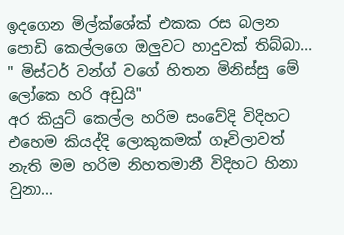ඉදගෙන මිල්ක්ශේක් එකක රස බලන පොඩි කෙල්ලගෙ ඔලුවට හාදුවක් තිබ්බා...
" මිස්ටර් වන්ග් වගේ හිතන මිනිස්සු මේ ලෝකෙ හරි අඩුයි"
අර කියුට් කෙල්ල හරිම සංවේදි විදිහට එහෙම කියද්දි ලොකුකමක් ගෑවිලාවත් නැති මම හරිම නිහතමානී විදිහට හිනා වුනා...